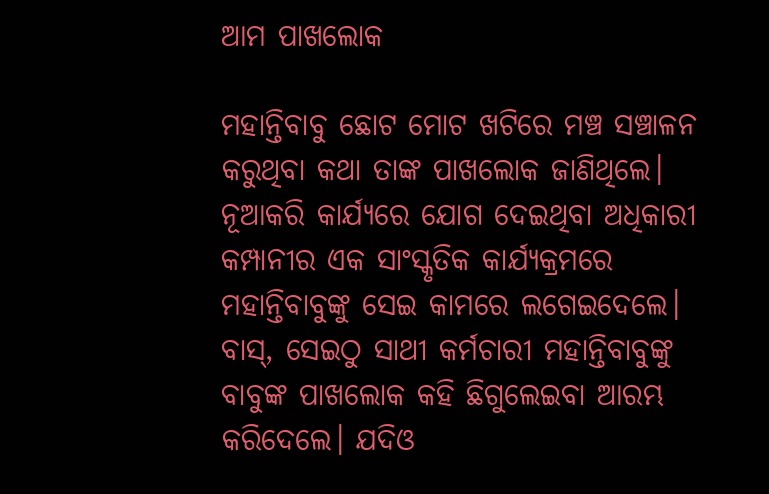ଆମ ପାଖଲୋକ

ମହାନ୍ତିବାବୁ ଛୋଟ ମୋଟ ଖଟିରେ ମଞ୍ଚ ସଞ୍ଚାଳନ କରୁଥିବା କଥା ତାଙ୍କ ପାଖଲୋକ ଜାଣିଥିଲେ। ନୂଆକରି କାର୍ଯ୍ୟରେ ଯୋଗ ଦେଇଥିବା ଅଧିକାରୀ କମ୍ପାନୀର ଏକ ସାଂସ୍କୃତିକ କାର୍ଯ୍ୟକ୍ରମରେ ମହାନ୍ତିବାବୁଙ୍କୁ ସେଇ କାମରେ ଲଗେଇଦେଲେ। ବାସ୍‌, ସେଇଠୁ ସାଥୀ କର୍ମଚାରୀ ମହାନ୍ତିବାବୁଙ୍କୁ ବାବୁଙ୍କ ପାଖଲୋକ କହି ଛିଗୁଲେଇବା ଆରମ୍ଭ କରିଦେଲେ। ଯଦିଓ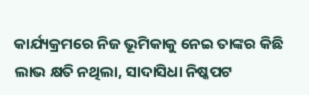କାର୍ଯ୍ୟକ୍ରମରେ ନିଜ ଭୂମିକାକୁ ନେଇ ତାଙ୍କର କିଛି ଲାଭ କ୍ଷତି ନଥିଲା, ସାଦାସିଧା ନିଷ୍କପଟ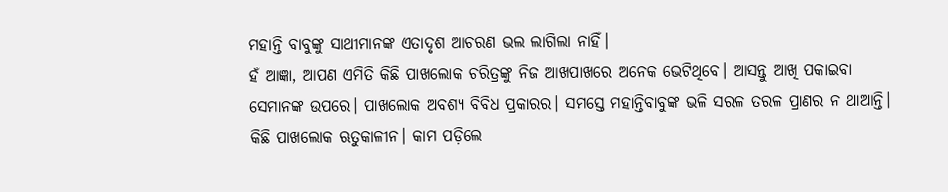ମହାନ୍ତି ବାବୁଙ୍କୁ ସାଥୀମାନଙ୍କ ଏତାଦୃଶ ଆଚରଣ ଭଲ ଲାଗିଲା ନାହିଁ।
ହଁ ଆଜ୍ଞା, ଆପଣ ଏମିତି କିଛି ପାଖଲୋକ ଚରିତ୍ରଙ୍କୁ ନିଜ ଆଖପାଖରେ ଅନେକ ଭେଟିଥିବେ। ଆସନ୍ତୁ ଆଖି ପକାଇବା ସେମାନଙ୍କ ଉପରେ। ପାଖଲୋକ ଅବଶ୍ୟ ବିବିଧ ପ୍ରକାରର। ସମସ୍ତେ ମହାନ୍ତିବାବୁଙ୍କ ଭଳି ସରଳ ତରଳ ପ୍ରାଣର ନ ଥାଆନ୍ତି। କିଛି ପାଖଲୋକ ଋତୁକାଳୀନ। କାମ ପଡ଼ିଲେ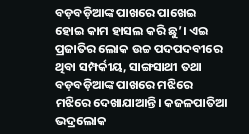ବଡ଼ବଡ଼ିଆଙ୍କ ପାଖରେ ପାଖେଇ ହୋଇ କାମ ହାସଲ କରି ଛୁ’। ଏଇ ପ୍ରଜାତିର ଲୋକ ଉଚ୍ଚ ପଦପଦବୀରେ ଥିବା ସମ୍ପର୍କୀୟ, ସାଙ୍ଗସାଥୀ ତଥା ବଡ଼ବଡ଼ିଆଙ୍କ ପାଖରେ ମଝିରେ ମଝିରେ ଦେଖାଯାଆନ୍ତି। କଜଳପାତିଆ ଭଦ୍ରଲୋକ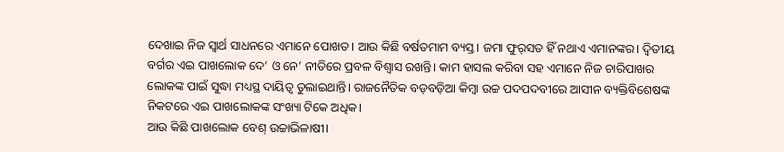ଦେଖାଇ ନିଜ ସ୍ବାର୍ଥ ସାଧନରେ ଏମାନେ ପୋଖତ। ଆଉ କିଛି ବର୍ଷତମାମ ବ୍ୟସ୍ତ। ଜମା ଫୁର୍‌ସତ ହିଁ ନଥାଏ ଏମାନଙ୍କର। ଦ୍ବିତୀୟ ବର୍ଗର ଏଇ ପାଖଲୋକ ଦେ’ ଓ ନେ’ ନୀତିରେ ପ୍ରବଳ ବିଶ୍ବାସ ରଖନ୍ତି। କାମ ହାସଲ କରିବା ସହ ଏମାନେ ନିଜ ଚାରିପାଖର ଲୋକଙ୍କ ପାଇଁ ସୁଦ୍ଧା ମଧ୍ୟସ୍ଥ ଦାୟିତ୍ୱ ତୁଲାଇଥାନ୍ତି। ରାଜନୈତିକ ବଡ଼ବଡ଼ିଆ କିମ୍ବା ଉଚ୍ଚ ପଦପଦବୀରେ ଆସୀନ ବ୍ୟକ୍ତିବିଶେଷଙ୍କ ନିକଟରେ ଏଇ ପାଖଲୋକଙ୍କ ସଂଖ୍ୟା ଟିକେ ଅଧିକ।
ଆଉ କିଛି ପାଖଲୋକ ବେଶ୍‌ ଉଚ୍ଚାଭିଳାଷୀ।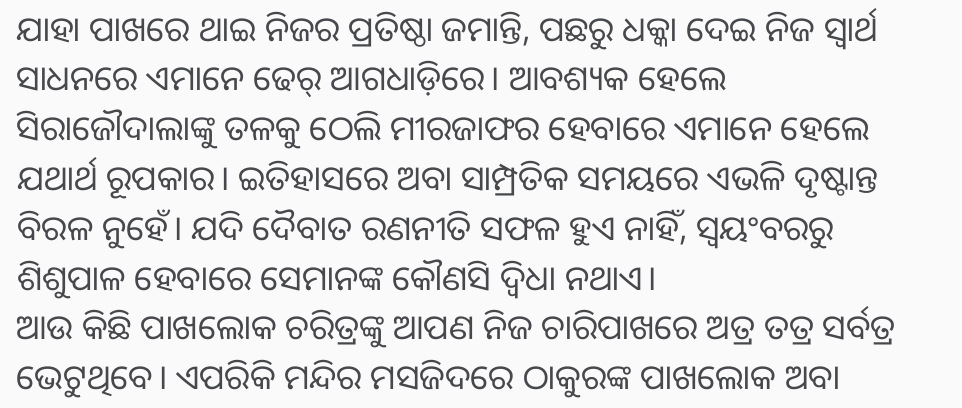ଯାହା ପାଖରେ ଥାଇ ନିଜର ପ୍ରତିଷ୍ଠା ଜମାନ୍ତି, ପଛରୁ ଧକ୍କା ଦେଇ ନିଜ ସ୍ବାର୍ଥ ସାଧନରେ ଏମାନେ ଢେର୍‌ ଆଗଧାଡ଼ିରେ। ଆବଶ୍ୟକ ହେଲେ ସିରାଜୌଦାଲାଙ୍କୁ ତଳକୁ ଠେଲି ମୀରଜାଫର ହେବାରେ ଏମାନେ ହେଲେ ଯଥାର୍ଥ ରୂପକାର। ଇତିହାସରେ ଅବା ସାମ୍ପ୍ରତିକ ସମୟରେ ଏଭଳି ଦୃଷ୍ଟାନ୍ତ ବିରଳ ନୁହେଁ। ଯଦି ଦୈବାତ ରଣନୀତି ସଫଳ ହୁଏ ନାହିଁ, ସ୍ବୟଂବରରୁ ଶିଶୁପାଳ ହେବାରେ ସେମାନଙ୍କ କୌଣସି ଦ୍ୱିଧା ନଥାଏ।
ଆଉ କିଛି ପାଖଲୋକ ଚରିତ୍ରଙ୍କୁ ଆପଣ ନିଜ ଚାରିପାଖରେ ଅତ୍ର ତତ୍ର ସର୍ବତ୍ର ଭେଟୁଥିବେ। ଏପରିକି ମନ୍ଦିର ମସଜିଦରେ ଠାକୁରଙ୍କ ପାଖଲୋକ ଅବା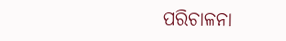ପରିଚାଳନା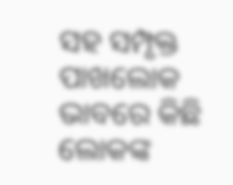ସହ ସମ୍ପୃକ୍ତ ପାଖଲୋକ ଭାବରେ କିଛି ଲୋକଙ୍କ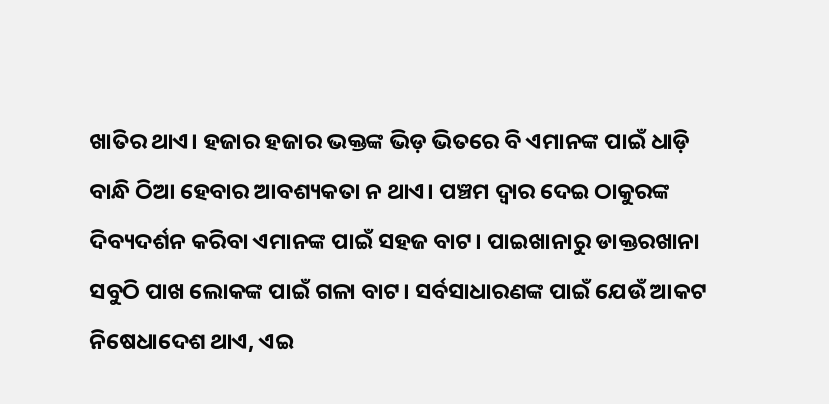ଖାତିର ଥାଏ। ହଜାର ହଜାର ଭକ୍ତଙ୍କ ଭିଡ଼ ଭିତରେ ବି ଏମାନଙ୍କ ପାଇଁ ଧାଡ଼ି ବାନ୍ଧି ଠିଆ ହେବାର ଆବଶ୍ୟକତା ନ ଥାଏ। ପଞ୍ଚମ ଦ୍ବାର ଦେଇ ଠାକୁରଙ୍କ ଦିବ୍ୟଦର୍ଶନ କରିବା ଏମାନଙ୍କ ପାଇଁ ସହଜ ବାଟ। ପାଇଖାନାରୁ ଡାକ୍ତରଖାନା ସବୁଠି ପାଖ ଲୋକଙ୍କ ପାଇଁ ଗଳା ବାଟ। ସର୍ବସାଧାରଣଙ୍କ ପାଇଁ ଯେଉଁ ଆକଟ ନିଷେଧାଦେଶ ଥାଏ, ଏଇ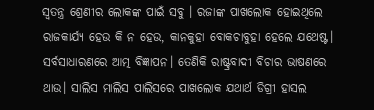ସ୍ବତନ୍ତ୍ର ଶ୍ରେଣୀର ଲୋକଙ୍କ ପାଇଁ ସବୁ । ରଜାଙ୍କ ପାଖଲୋକ ହୋଇଥିଲେ ରାଜକାର୍ଯ୍ୟ ହେଉ କି ନ ହେଉ, କାନକୁହା ବୋକଚାବୁହା ହେଲେ ଯଥେଷ୍ଟ। ସର୍ବସାଧାରଣରେ ଆତ୍ମ ବିଜ୍ଞାପନ। ତେଣିକି ରାଷ୍ଟ୍ରବାଦୀ ବିଚାର ଭାଷଣରେ ଥାଉ। ସାଲିସ ମାଲିସ ପାଲିସରେ ପାଖଲୋକ ଯଥାର୍ଥ ଡିଗ୍ରୀ ହାସଲ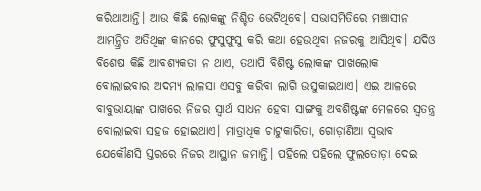କରିଥାଆନ୍ତି। ଆଉ କିଛି ଲୋକଙ୍କୁ ନିଶ୍ଚିତ ଭେଟିଥିବେ। ସଭାସମିତିରେ ମଞ୍ଚାସୀନ ଆମନ୍ତ୍ରିତ ଅତିଥିଙ୍କ କାନରେ ଫୁସୁଫୁସୁ କରି କଥା ହେଉଥିବା ନଜରକୁ ଆସିଥିବ। ଯଦିଓ ବିଶେଷ କିଛି ଆବଶ୍ୟକତା ନ ଥାଏ, ତଥାପି ବିଶିଷ୍ଟ ଲୋକଙ୍କ ପାଖଲୋକ ବୋଲାଇବାର ଅଦମ୍ୟ ଲାଳସା ଏସବୁ କରିବା ଲାଗି ଉସୁକାଇଥାଏ। ଏଇ ଆଳରେ ବାବୁଭାୟାଙ୍କ ପାଖରେ ନିଜର ସ୍ବାର୍ଥ ସାଧନ ହେବା ସାଙ୍ଗକୁ ଅବଶିଷ୍ଟଙ୍କ ମେଳରେ ସ୍ବତନ୍ତ୍ର ବୋଲାଇବା ସହଜ ହୋଇଥାଏ। ମାତ୍ରାଧିକ ଚାଟୁକାରିତା, ଗୋଡ଼ାଣିଆ ସ୍ବଭାବ ଯେକୌଣସି ସ୍ତରରେ ନିଜର ଆସ୍ଥାନ ଜମାନ୍ତି। ପହିଲେ ପହିଲେ ଫୁଲତୋଡ଼ା ଦେଇ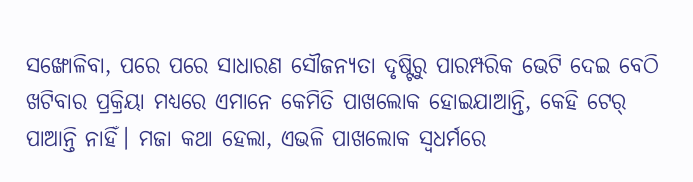ସଙ୍ଖୋଳିବା, ପରେ ପରେ ସାଧାରଣ ସୌଜନ୍ୟତା ଦୃଷ୍ଟିରୁ ପାରମ୍ପରିକ ଭେଟି ଦେଇ ବେଠି ଖଟିବାର ପ୍ରକ୍ରିୟା ମଧ୍ୟରେ ଏମାନେ କେମିତି ପାଖଲୋକ ହୋଇଯାଆନ୍ତି, କେହି ଟେର୍‌ ପାଆନ୍ତି ନାହିଁ। ମଜା କଥା ହେଲା, ଏଭଳି ପାଖଲୋକ ସ୍ବଧର୍ମରେ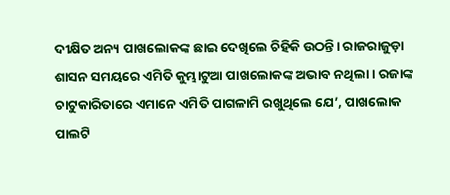ଦୀକ୍ଷିତ ଅନ୍ୟ ପାଖଲୋକଙ୍କ ଛାଇ ଦେଖିଲେ ଚିହିକି ଉଠନ୍ତି। ରାଜରାଜୁଡ଼ା ଶାସନ ସମୟରେ ଏମିତି କୁମ୍ଭାଟୁଆ ପାଖଲୋକଙ୍କ ଅଭାବ ନଥିଲା। ରଜାଙ୍କ ଚାଟୁକାରିତାରେ ଏମାନେ ଏମିତି ପାଗଳାମି ରଖୁଥିଲେ ଯେ’, ପାଖଲୋକ ପାଲଟି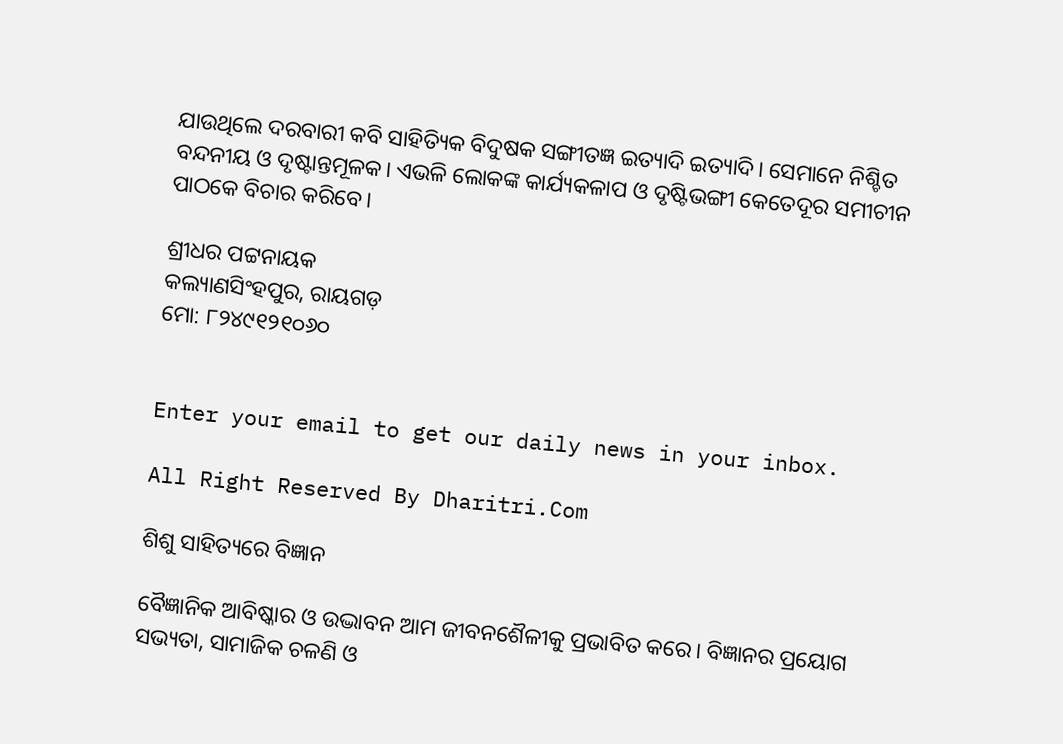ଯାଉଥିଲେ ଦରବାରୀ କବି ସାହିତ୍ୟିକ ବିଦୁଷକ ସଙ୍ଗୀତଜ୍ଞ ଇତ୍ୟାଦି ଇତ୍ୟାଦି। ସେମାନେ ନିଶ୍ଚିତ ବନ୍ଦନୀୟ ଓ ଦୃଷ୍ଟାନ୍ତମୂଳକ। ଏଭଳି ଲୋକଙ୍କ କାର୍ଯ୍ୟକଳାପ ଓ ଦୃଷ୍ଟିଭଙ୍ଗୀ କେତେଦୂର ସମୀଚୀନ ପାଠକେ ବିଚାର କରିବେ।

ଶ୍ରୀଧର ପଟ୍ଟନାୟକ
କଲ୍ୟାଣସିଂହପୁର, ରାୟଗଡ଼
ମୋ: ୮୨୪୯୧୨୧୦୬୦


Enter your email to get our daily news in your inbox.

All Right Reserved By Dharitri.Com

ଶିଶୁ ସାହିତ୍ୟରେ ବିଜ୍ଞାନ

ବୈଜ୍ଞାନିକ ଆବିଷ୍କାର ଓ ଉଦ୍ଭାବନ ଆମ ଜୀବନଶୈଳୀକୁ ପ୍ରଭାବିତ କରେ। ବିଜ୍ଞାନର ପ୍ରୟୋଗ ସଭ୍ୟତା, ସାମାଜିକ ଚଳଣି ଓ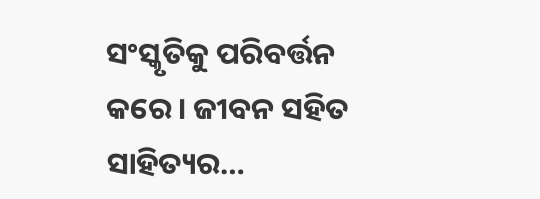ସଂସ୍କୃତିକୁ ପରିବର୍ତ୍ତନ କରେ। ଜୀବନ ସହିତ ସାହିତ୍ୟର…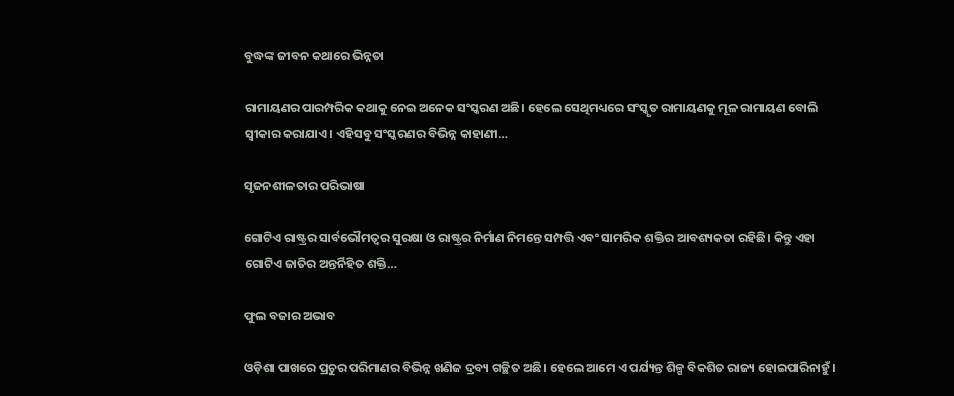ବୁଦ୍ଧଙ୍କ ଜୀବନ କଥାରେ ଭିନ୍ନତା

ରାମାୟଣର ପାରମ୍ପରିକ କଥାକୁ ନେଇ ଅନେକ ସଂସ୍କରଣ ଅଛି। ହେଲେ ସେଥିମଧ୍ୟରେ ସଂସ୍କୃତ ରାମାୟଣକୁ ମୂଳ ରାମାୟଣ ବୋଲି ସ୍ବୀକାର କରାଯାଏ। ଏହିସବୁ ସଂସ୍କରଣର ବିଭିନ୍ନ କାହାଣୀ…

ସୃଜନଶୀଳତାର ପରିଭାଷା

ଗୋଟିଏ ରାଷ୍ଟ୍ରର ସାର୍ବଭୌମତ୍ୱର ସୁରକ୍ଷା ଓ ରାଷ୍ଟ୍ରର ନିର୍ମାଣ ନିମନ୍ତେ ସମ୍ପତ୍ତି ଏବଂ ସାମରିକ ଶକ୍ତିର ଆବଶ୍ୟକତା ରହିଛି। କିନ୍ତୁ ଏହା ଗୋଟିଏ ଜାତିର ଅନ୍ତର୍ନିହିତ ଶକ୍ତି…

ଫୁଲ ବଜାର ଅଭାବ

ଓଡ଼ିଶା ପାଖରେ ପ୍ରଚୁର ପରିମାଣର ବିଭିନ୍ନ ଖଣିଜ ଦ୍ରବ୍ୟ ଗଚ୍ଛିତ ଅଛି। ହେଲେ ଆମେ ଏ ପର୍ଯ୍ୟନ୍ତ ଶିଳ୍ପ ବିକଶିତ ରାଜ୍ୟ ହୋଇପାରିନାହୁଁ।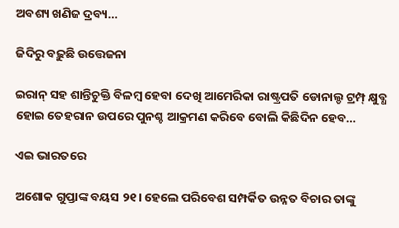ଅବଶ୍ୟ ଖଣିଜ ଦ୍ରବ୍ୟ…

ଜିଦିରୁ ବଢ଼ୁଛି ଉତ୍ତେଜନା

ଇରାନ୍‌ ସହ ଶାନ୍ତିଚୁକ୍ତି ବିଳମ୍ବ ହେବା ଦେଖି ଆମେରିକା ରାଷ୍ଟ୍ରପତି ଡୋନାଲ୍ଡ ଟ୍ରମ୍ପ୍‌ କ୍ଷୁବ୍ଧ ହୋଇ ତେହରାନ ଉପରେ ପୁନଶ୍ଚ ଆକ୍ରମଣ କରିବେ ବୋଲି କିଛିଦିନ ହେବ…

ଏଇ ଭାରତରେ

ଅଶୋକ ଗୁପ୍ତାଙ୍କ ବୟସ ୨୧। ହେଲେ ପରିବେଶ ସମ୍ପର୍କିତ ଉନ୍ନତ ବିଚାର ତାଙ୍କୁ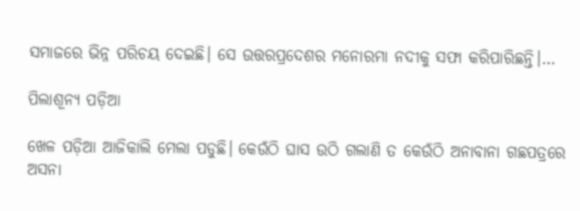ସମାଜରେ ଭିନ୍ନ ପରିଚୟ ଦେଇଛି। ସେ ଉତ୍ତରପ୍ରଦେଶର ମନୋରମା ନଦୀକୁ ସଫା କରିପାରିଛନ୍ତି।…

ପିଲାଶୂନ୍ୟ ପଡ଼ିଆ

ଖେଳ ପଡ଼ିଆ ଆଜିକାଲି ମେଲା ପଡୁଛି। କେଉଁଠି ଘାସ ଉଠି ଗଲାଣି ତ କେଉଁଠି ଅନାବାନା ଗଛପତ୍ରରେ ଅସନା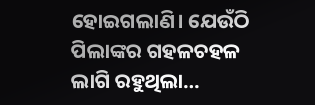ହୋଇଗଲାଣି। ଯେଉଁଠି ପିଲାଙ୍କର ଗହଳଚହଳ ଲାଗି ରହୁଥିଲା…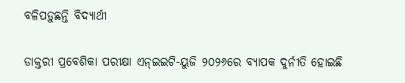ବଳିପଡ଼ୁଛନ୍ତି ବିଦ୍ୟାର୍ଥୀ

ଡାକ୍ତରୀ ପ୍ରବେଶିକା ପରୀକ୍ଷା ଏନ୍‌ଇଇଟି-ୟୁଜି ୨୦୨୬ରେ ବ୍ୟାପକ ଦୁର୍ନୀତି ହୋଇଛି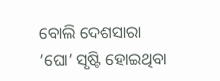ବୋଲି ଦେଶସାରା ‘ଘୋ’ ସୃଷ୍ଟି ହୋଇଥିବା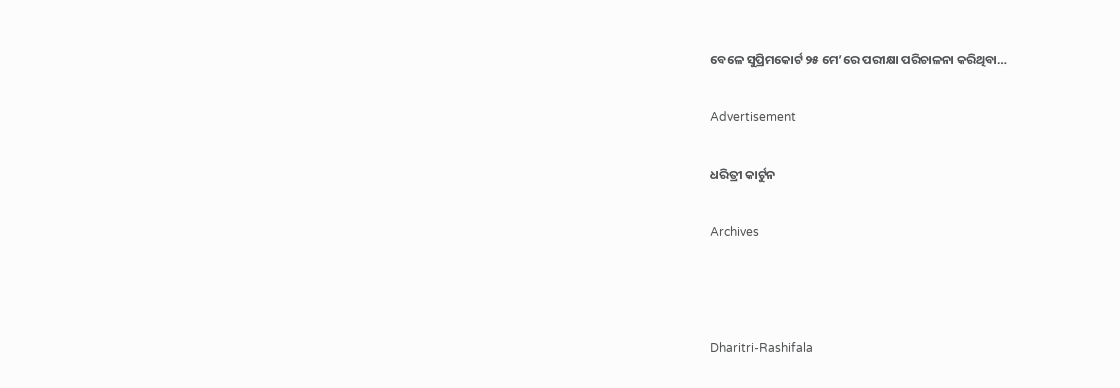ବେଳେ ସୁପ୍ରିମକୋର୍ଟ ୨୫ ମେ’ରେ ପରୀକ୍ଷା ପରିଚାଳନା କରିଥିବା…

Advertisement

ଧରିତ୍ରୀ କାର୍ଟୁନ

Archives



Dharitri-Rashifala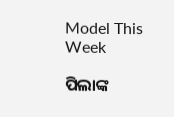Model This Week

ପିଲାଙ୍କ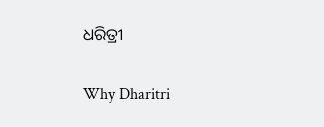ଧରିତ୍ରୀ

Why Dharitri